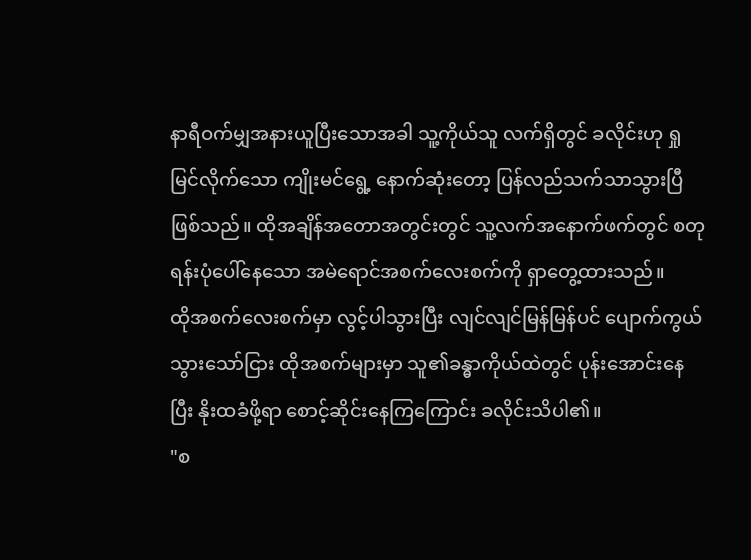နာရီဝက်မျှအနားယူပြီးသောအခါ သူ့ကိုယ်သူ လက်ရှိတွင် ခလိုင်းဟု ရှုမြင်လိုက်သော ကျိုးမင်ရွေ့ နောက်ဆုံးတော့ ပြန်လည်သက်သာသွားပြီဖြစ်သည်။ ထိုအချိန်အတောအတွင်းတွင် သူ့လက်အနောက်ဖက်တွင် စတုရန်းပုံပေါ်နေသော အမဲရောင်အစက်လေးစက်ကို ရှာတွေ့ထားသည်။
ထိုအစက်လေးစက်မှာ လွင့်ပါသွားပြီး လျင်လျင်မြန်မြန်ပင် ပျောက်ကွယ်သွားသော်ငြား ထိုအစက်များမှာ သူ၏ခန္ဓာကိုယ်ထဲတွင် ပုန်းအောင်းနေပြီး နိုးထခံဖို့ရာ စောင့်ဆိုင်းနေကြကြောင်း ခလိုင်းသိပါ၏။
"စ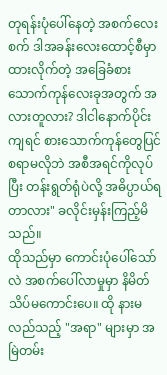တုရန်းပုံပေါ်နေတဲ့ အစက်လေးစက် ဒါအခန်းလေးထောင့်စီမှာထားလိုက်တဲ့ အခြေခံစားသောက်ကုန်လေးခုအတွက် အလားတူလား? ဒါငါနောက်ပိုင်းကျရင် စားသောက်ကုန်တွေပြင်စရာမလိုဘဲ အစီအရင်ကိုလုပ်ပြီး တန်းရွတ်ရုံပဲလို့ အဓိပ္ပာယ်ရတာလား" ခလိုင်းမှန်းကြည့်မိသည်။
ထိုသည်မှာ ကောင်းပုံပေါ်သော်လဲ အစက်ပေါ်လာမှုမှာ နိမိတ်သိပ်မကောင်းပေ။ ထို နားမလည်သည့် "အရာ" များမှာ အမြဲတမ်း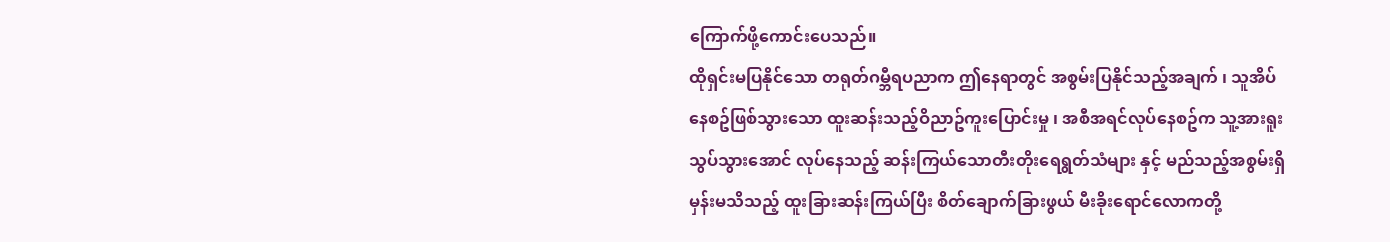ကြောက်ဖို့ကောင်းပေသည်။
ထိုရှင်းမပြနိုင်သော တရုတ်ဂမ္ဘီရပညာက ဤနေရာတွင် အစွမ်းပြနိုင်သည့်အချက် ၊ သူအိပ်နေစဥ်ဖြစ်သွားသော ထူးဆန်းသည့်ဝိညာဥ်ကူးပြောင်းမှု ၊ အစီအရင်လုပ်နေစဥ်က သူ့အားရူးသွပ်သွားအောင် လုပ်နေသည့် ဆန်းကြယ်သောတီးတိုးရေရွတ်သံများ နှင့် မည်သည့်အစွမ်းရှိမှန်းမသိသည့် ထူးခြားဆန်းကြယ်ပြီး စိတ်ချောက်ခြားဖွယ် မီးခိုးရောင်လောကတို့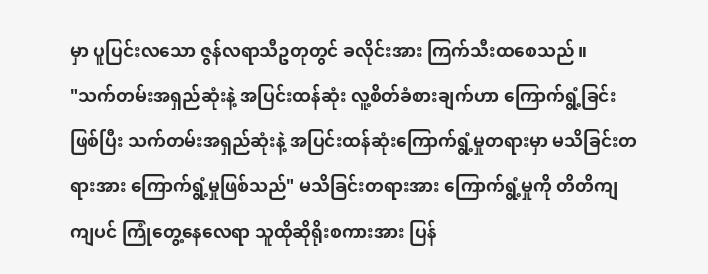မှာ ပူပြင်းလသော ဇွန်လရာသီဥတုတွင် ခလိုင်းအား ကြက်သီးထစေသည်။
"သက်တမ်းအရှည်ဆုံးနဲ့ အပြင်းထန်ဆုံး လူ့စိတ်ခံစားချက်ဟာ ကြောက်ရွံ့ခြင်းဖြစ်ပြီး သက်တမ်းအရှည်ဆုံးနဲ့ အပြင်းထန်ဆုံးကြောက်ရွံ့မှုတရားမှာ မသိခြင်းတရားအား ကြောက်ရွံ့မှုဖြစ်သည်" မသိခြင်းတရားအား ကြောက်ရွံ့မှုကို တိတိကျကျပင် ကြုံတွေ့နေလေရာ သူထိုဆိုရိုးစကားအား ပြန်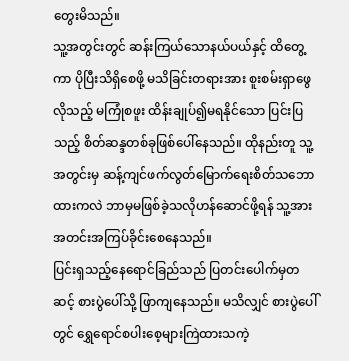တွေးမိသည်။
သူ့အတွင်းတွင် ဆန်းကြယ်သောနယ်ပယ်နှင့် ထိတွေ့ကာ ပိုပြီးသိရှိစေဖို့ မသိခြင်းတရားအား စူးစမ်းရှာဖွေလိုသည့် မကြုံစဖူး ထိန်းချုပ်၍မရနိုင်သော ပြင်းပြသည့် စိတ်ဆန္ဒတစ်ခုဖြစ်ပေါ်နေသည်။ ထိုနည်းတူ သူ့အတွင်းမှ ဆန့်ကျင်ဖက်လွတ်မြောက်ရေးစိတ်သဘောထားကလဲ ဘာမှမဖြစ်ခဲ့သလိုဟန်ဆောင်ဖို့ရန် သူ့အား အတင်းအကြပ်ခိုင်းစေနေသည်။
ပြင်းရှသည့်နေရောင်ခြည်သည် ပြတင်းပေါက်မှတဆင့် စားပွဲပေါ်သို့ ဖြာကျနေသည်။ မသိလျှင် စားပွဲပေါ်တွင် ရွှေရောင်စပါးစေ့များကြဲထားသကဲ့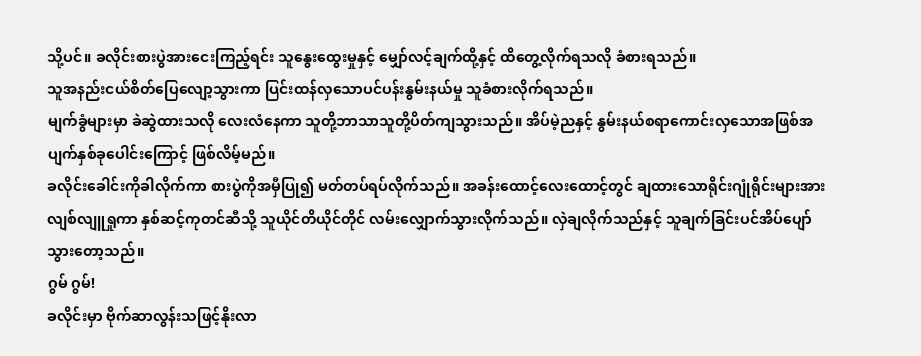သို့ပင်။ ခလိုင်းစားပွဲအားငေးကြည့်ရင်း သူနွေးထွေးမှုနှင့် မျှော်လင့်ချက်ထို့နှင့် ထိတွေ့လိုက်ရသလို ခံစားရသည်။
သူအနည်းငယ်စိတ်ပြေလျော့သွားကာ ပြင်းထန်လှသောပင်ပန်းနွမ်းနယ်မှု သူခံစားလိုက်ရသည်။
မျက်ခွံများမှာ ခဲဆွဲထားသလို လေးလံနေကာ သူတို့ဘာသာသူတို့ပိတ်ကျသွားသည်။ အိပ်မဲ့ညနှင့် နွမ်းနယ်စရာကောင်းလှသောအဖြစ်အပျက်နှစ်ခုပေါင်းကြောင့် ဖြစ်လိမ့်မည်။
ခလိုင်းခေါင်းကိုခါလိုက်ကာ စားပွဲကိုအမှီပြု၍ မတ်တပ်ရပ်လိုက်သည်။ အခန်းထောင့်လေးထောင့်တွင် ချထားသောရိုင်းဂျုံရိုင်းများအား လျစ်လျူရှုကာ နှစ်ဆင့်ကုတင်ဆီသို့ သူယိုင်တိယိုင်တိုင် လမ်းလျှောက်သွားလိုက်သည်။ လှဲချလိုက်သည်နှင့် သူချက်ခြင်းပင်အိပ်ပျော်သွားတော့သည်။
ဂွမ် ဂွမ်!
ခလိုင်းမှာ ဗိုက်ဆာလွန်းသဖြင့်နိုးလာ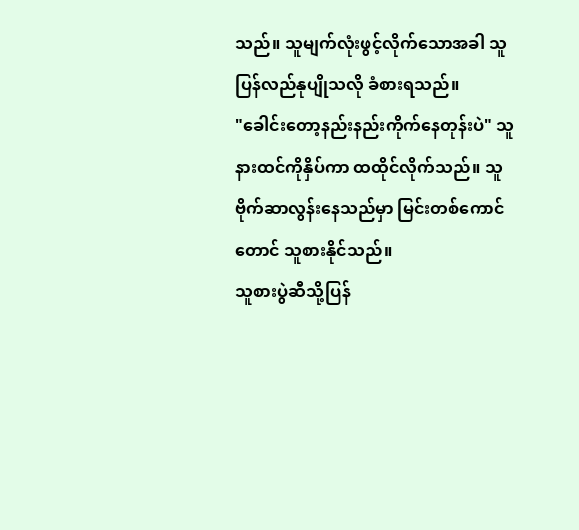သည်။ သူမျက်လုံးဖွင့်လိုက်သောအခါ သူပြန်လည်နုပျိုသလို ခံစားရသည်။
"ခေါင်းတော့နည်းနည်းကိုက်နေတုန်းပဲ" သူနားထင်ကိုနှိပ်ကာ ထထိုင်လိုက်သည်။ သူဗိုက်ဆာလွန်းနေသည်မှာ မြင်းတစ်ကောင်တောင် သူစားနိုင်သည်။
သူစားပွဲဆီသို့ပြန်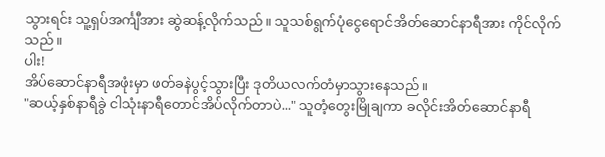သွားရင်း သူ့ရှပ်အင်္ကျီအား ဆွဲဆန့်လိုက်သည်။ သူသစ်ရွက်ပုံငွေရောင်အိတ်ဆောင်နာရီအား ကိုင်လိုက်သည်။
ပါး!
အိပ်ဆောင်နာရီအဖုံးမှာ ဖတ်ခနဲပွင့်သွားပြီး ဒုတိယလက်တံမှာသွားနေသည်။
"ဆယ့်နှစ်နာရီခွဲ ငါသုံးနာရီတောင်အိပ်လိုက်တာပဲ..." သူတံ့တွေးမြိုချကာ ခလိုင်းအိတ်ဆောင်နာရီ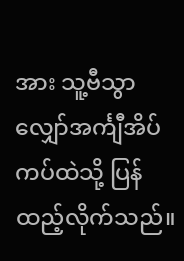အား သူ့ဗီသွာလျှော်အင်္ကျီအိပ်ကပ်ထဲသို့ ပြန်ထည့်လိုက်သည်။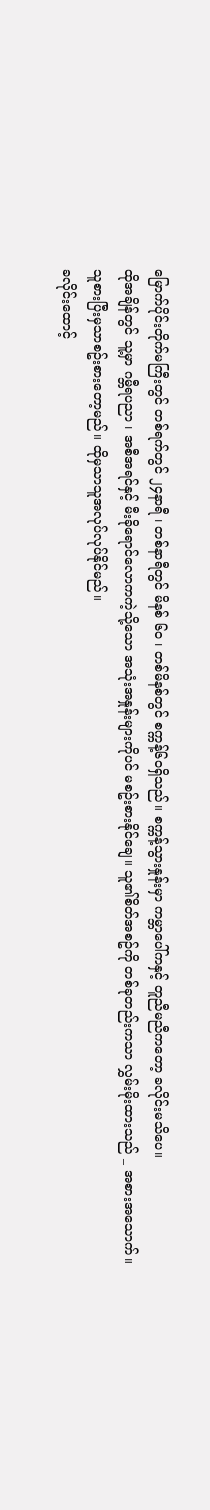မြောက်ပိုင်းတိုက်မကြီးတွင် တစ်ရက်တွင် ၂၄နာရီ ၊ တစ်နာရီတွင် မိနစ် ၆၀ ၊ တစ်မိနစ်တွင် စက္ကန့်၆၀ရှိသည်။ စက္ကန့်သွားနှုန်းမှာ ကမ္ဘာပေါ်ကနှင့် တူညီမညီကတော့ ခလိုင်းမသိပေ။
ထိုအချိန်တွင် သူ့မှာ ဂမ္ဘီရပညာ ၊ အစီအရင်နှင့် မီးခိုရောင်လောကကဲ့သို့သော အသုံးအနှုန်းများကိုပင် မစဥ်းစားနိုင်ချေ။ သူ၏စိတ်အစဥ်ကို တစ်ခုတည်းကသာ လွှမ်းမိုးထားသည် _ အစားအသောက်။
သူစားပြီးမှသာစဥ်းစားတော့မည်။ ထိုမှသာသူအလုပ်လုပ်နိုင်မည်။
ခလိုင်းထောင့်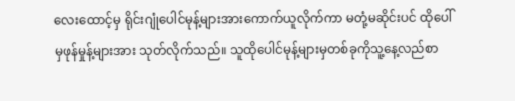လေးထောင့်မှ ရိုင်းဂျုံပေါင်မုန့်များအားကောက်ယူလိုက်ကာ မတုံ့မဆိုင်းပင် ထိုပေါ်မှဖုန်မှုန့်များအား သုတ်လိုက်သည်။ သူထိုပေါင်မုန့်များမှတစ်ခုကိုသူ့နေ့လည်စာ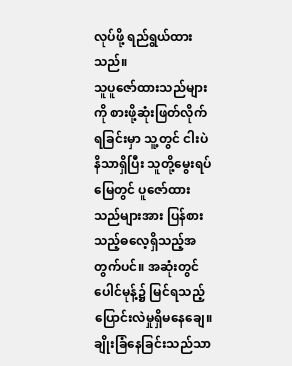လုပ်ဖို့ ရည်ရွယ်ထားသည်။
သူပူဇော်ထားသည်များကို စားဖို့ဆုံးဖြတ်လိုက်ရခြင်းမှာ သူ့တွင် ငါးပဲနိသာရှိပြီး သူတို့မွေးရပ်မြေတွင် ပူဇော်ထားသည်များအား ပြန်စားသည့်ဓလေ့ရှိသည့်အတွက်ပင်။ အဆုံးတွင် ပေါင်မုန့်၌ မြင်ရသည့်ပြောင်းလဲမှုရှိမနေချေ။ ချိုးခြံနေခြင်းသည်သာ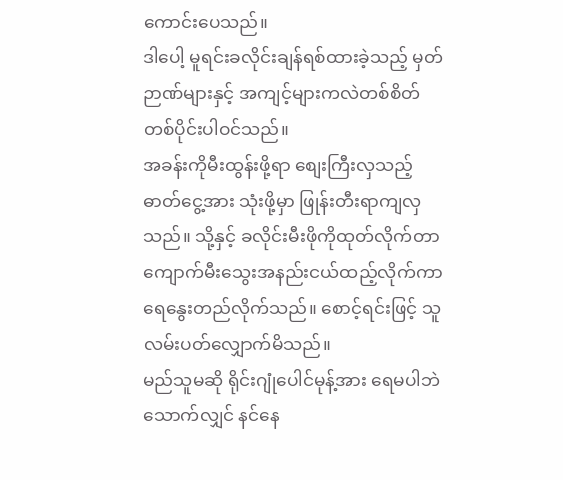ကောင်းပေသည်။
ဒါပေါ့ မူရင်းခလိုင်းချန်ရစ်ထားခဲ့သည့် မှတ်ဉာဏ်များနှင့် အကျင့်များကလဲတစ်စိတ်တစ်ပိုင်းပါဝင်သည်။
အခန်းကိုမီးထွန်းဖို့ရာ စျေးကြီးလှသည့်ဓာတ်ငွေ့အား သုံးဖို့မှာ ဖြုန်းတီးရာကျလှသည်။ သို့နှင့် ခလိုင်းမီးဖိုကိုထုတ်လိုက်တာ ကျောက်မီးသွေးအနည်းငယ်ထည့်လိုက်ကာ ရေနွေးတည်လိုက်သည်။ စောင့်ရင်းဖြင့် သူလမ်းပတ်လျှောက်မိသည်။
မည်သူမဆို ရိုင်းဂျုံပေါင်မုန့်အား ရေမပါဘဲသောက်လျှင် နင်နေ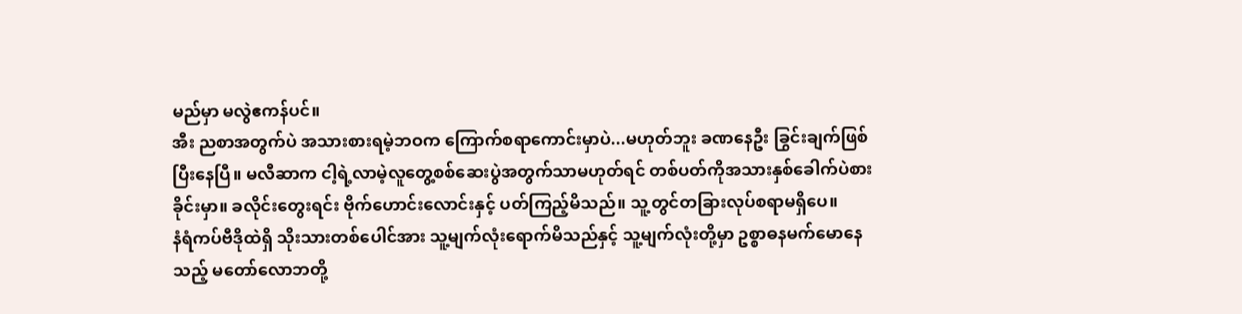မည်မှာ မလွဲဧကန်ပင်။
အီး ညစာအတွက်ပဲ အသားစားရမဲ့ဘဝက ကြောက်စရာကောင်းမှာပဲ...မဟုတ်ဘူး ခဏနေဦး ခြွင်းချက်ဖြစ်ပြီးနေပြီ။ မလီဆာက ငါ့ရဲ့လာမဲ့လူတွေ့စစ်ဆေးပွဲအတွက်သာမဟုတ်ရင် တစ်ပတ်ကိုအသားနှစ်ခေါက်ပဲစားခိုင်းမှာ။ ခလိုင်းတွေးရင်း ဗိုက်ဟောင်းလောင်းနှင့် ပတ်ကြည့်မိသည်။ သူ့တွင်တခြားလုပ်စရာမရှိပေ။
နံရံကပ်ဗီဒိုထဲရှိ သိုးသားတစ်ပေါင်အား သူ့မျက်လုံးရောက်မိသည်နှင့် သူ့မျက်လုံးတို့မှာ ဥစ္စာဓနမက်မောနေသည့် မတော်လောဘတို့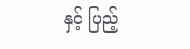နှင့် ပြည့်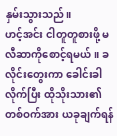နှမ်းသွားသည်။
ဟင့်အင်း ငါတူတူစားဖို့ မလီဆာကိုစောင့်ရမယ် ။ ခလိုင်းတွေးကာ ခေါင်းခါလိုက်ပြီး ထိုသိုးသား၏တစ်ဝက်အား ယခုချက်ရန်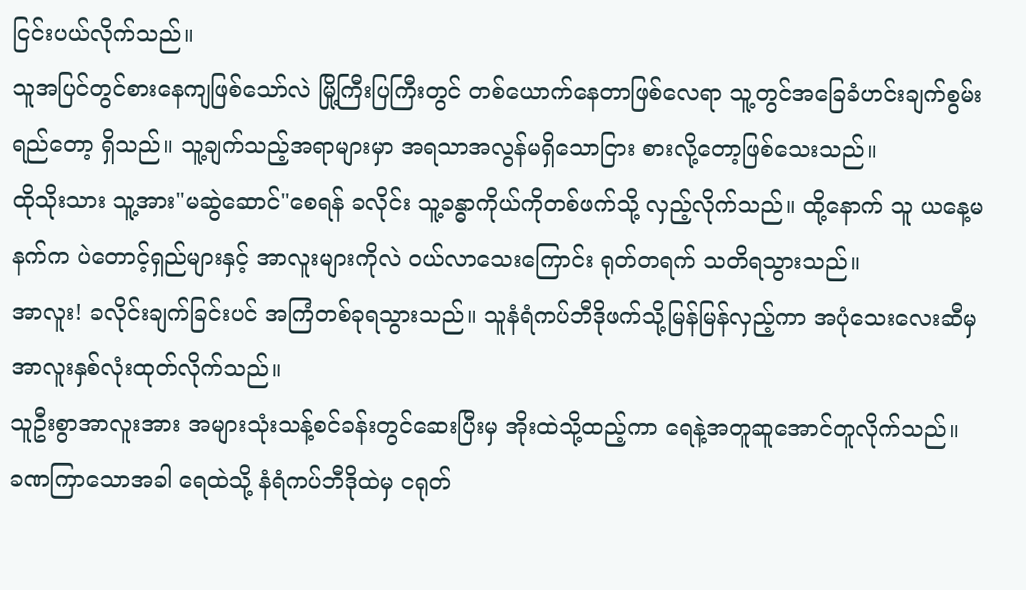ငြင်းပယ်လိုက်သည်။
သူအပြင်တွင်စားနေကျဖြစ်သော်လဲ မြို့ကြီးပြကြီးတွင် တစ်ယောက်နေတာဖြစ်လေရာ သူ့တွင်အခြေခံဟင်းချက်စွမ်းရည်တော့ ရှိသည်။ သူ့ချက်သည့်အရာများမှာ အရသာအလွန်မရှိသောငြား စားလို့တော့ဖြစ်သေးသည်။
ထိုသိုးသား သူ့အား"မဆွဲဆောင်"စေရန် ခလိုင်း သူ့ခန္ဓာကိုယ်ကိုတစ်ဖက်သို့ လှည့်လိုက်သည်။ ထို့နောက် သူ ယနေ့မနက်က ပဲတောင့်ရှည်များနှင့် အာလူးများကိုလဲ ဝယ်လာသေးကြောင်း ရုတ်တရက် သတိရသွားသည်။
အာလူး! ခလိုင်းချက်ခြင်းပင် အကြံတစ်ခုရသွားသည်။ သူနံရံကပ်ဘီဒိုဖက်သို့မြန်မြန်လှည့်ကာ အပုံသေးလေးဆီမှ အာလူးနှစ်လုံးထုတ်လိုက်သည်။
သူဦးစွာအာလူးအား အများသုံးသန့်စင်ခန်းတွင်ဆေးပြီးမှ အိုးထဲသို့ထည့်ကာ ရေနဲ့အတူဆူအောင်တူလိုက်သည်။
ခဏကြာသောအခါ ရေထဲသို့ နံရံကပ်ဘီဒိုထဲမှ ငရုတ်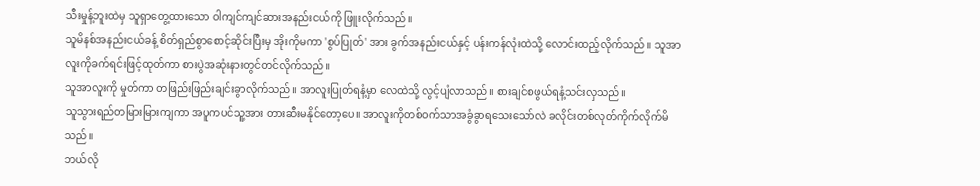သီးမှုန့်ဘူးထဲမှ သူရှာတွေ့ထားသော ဝါကျင်ကျင်ဆားအနည်းငယ်ကို ဖြူးလိုက်သည်။
သူမိနစ်အနည်းငယ်ခန့် စိတ်ရှည်စွာစောင့်ဆိုင်းပြီးမှ အိုးကိုမကာ 'စွပ်ပြုတ်' အား ခွက်အနည်းငယ်နှင့် ပန်းကန်လုံးထဲသို့ လောင်းထည့်လိုက်သည်။ သူအာလူးကိုခက်ရင်းဖြင့်ထုတ်ကာ စားပွဲအဆုံးနားတွင်တင်လိုက်သည်။
သူအာလူးကို မှုတ်ကာ တဖြည်းဖြည်းချင်းခွာလိုက်သည်။ အာလူးပြုတ်ရနံ့မှာ လေထဲသို့ လွင့်ပျံလာသည်။ စားချင်စဖွယ်ရနံ့သင်းလှသည်။
သူသွားရည်တမြားမြားကျကာ အပူကပင်သူ့အား တားဆီးမနိုင်တော့ပေ။ အာလူးကိုတစ်ဝက်သာအခွံခွာရသေးသော်လဲ ခလိုင်းတစ်လုတ်ကိုက်လိုက်မိသည်။
ဘယ်လို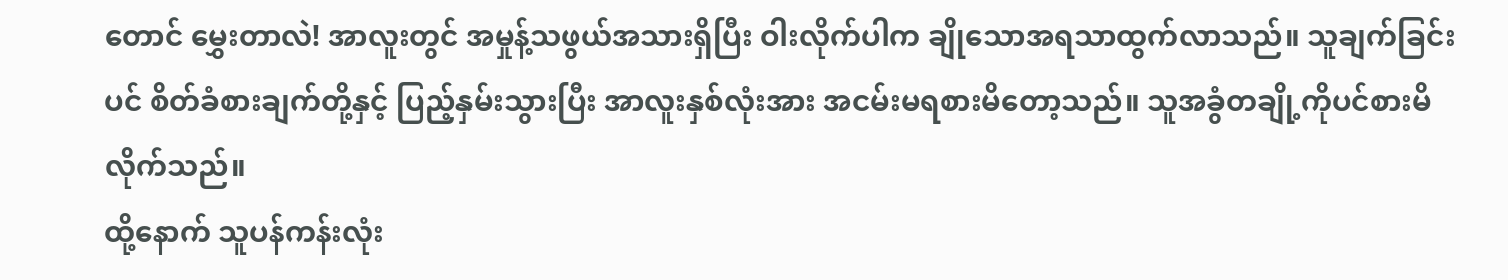တောင် မွှေးတာလဲ! အာလူးတွင် အမှုန့်သဖွယ်အသားရှိပြီး ဝါးလိုက်ပါက ချိုသောအရသာထွက်လာသည်။ သူချက်ခြင်းပင် စိတ်ခံစားချက်တို့နှင့် ပြည့်နှမ်းသွားပြီး အာလူးနှစ်လုံးအား အငမ်းမရစားမိတော့သည်။ သူအခွံတချို့ကိုပင်စားမိလိုက်သည်။
ထို့နောက် သူပန်ကန်းလုံး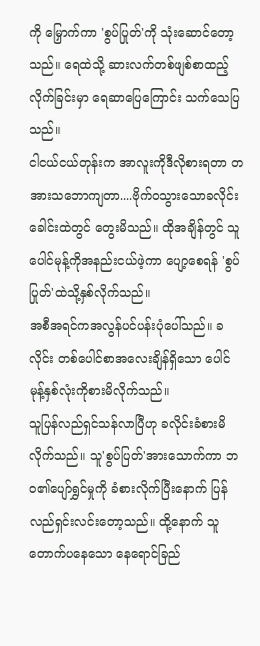ကို မြှောက်ကာ 'စွပ်ပြုတ်'ကို သုံးဆောင်တော့သည်။ ရေထဲသို့ ဆားလက်တစ်ဖျစ်စာထည့်လိုက်ခြင်းမှာ ရေဆာပြေကြောင်း သက်သေပြသည်။
ငါငယ်ငယ်တုန်းက အာလူးကိုဒီလိုစားရတာ တအားသဘောကျတာ....ဗိုက်ဝသွားသောခလိုင်း ခေါင်းထဲတွင် တွေးမိသည်။ ထိုအချိန်တွင် သူပေါင်မုန့်ကိုအနည်းငယ်ဖဲ့ကာ ပျော့စေရန် 'စွပ်ပြုတ်'ထဲသို့နှစ်လိုက်သည်။
အစီအရင်ကအလွန်ပင်ပန်းပုံပေါ်သည်။ ခလိုင်း တစ်ပေါင်စာအလေးချိန်ရှိသော ပေါင်မုန့်နှစ်လုံးကိုစားမိလိုက်သည်။
သူပြန်လည်ရှင်သန်လာပြီဟု ခလိုင်းခံစားမိလိုက်သည်။ သူ'စွပ်ပြတ်'အားသောက်ကာ ဘဝ၏ပျော်ရွှင်မှုကို ခံစားလိုက်ပြီးနောက် ပြန်လည်ရှင်းလင်းတော့သည်။ ထို့နောက် သူတောက်ပနေသော နေရောင်ခြည်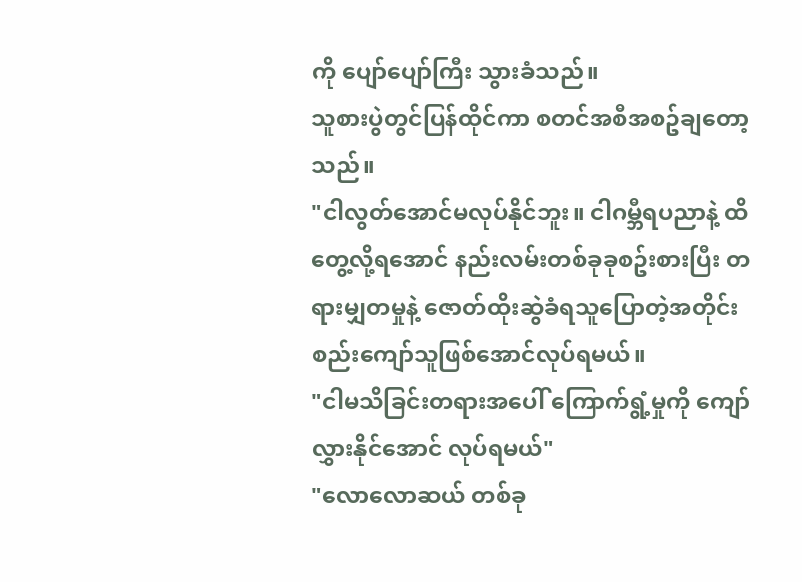ကို ပျော်ပျော်ကြီး သွားခံသည်။
သူစားပွဲတွင်ပြန်ထိုင်ကာ စတင်အစီအစဥ်ချတော့သည်။
"ငါလွတ်အောင်မလုပ်နိုင်ဘူး။ ငါဂမ္ဘီရပညာနဲ့ ထိတွေ့လို့ရအောင် နည်းလမ်းတစ်ခုခုစဥ်းစားပြီး တရားမျှတမှုနဲ့ ဇောတ်ထိုးဆွဲခံရသူပြောတဲ့အတိုင်း စည်းကျော်သူဖြစ်အောင်လုပ်ရမယ်။
"ငါမသိခြင်းတရားအပေါ် ကြောက်ရွံ့မှုကို ကျော်လွှားနိုင်အောင် လုပ်ရမယ်"
"လောလောဆယ် တစ်ခု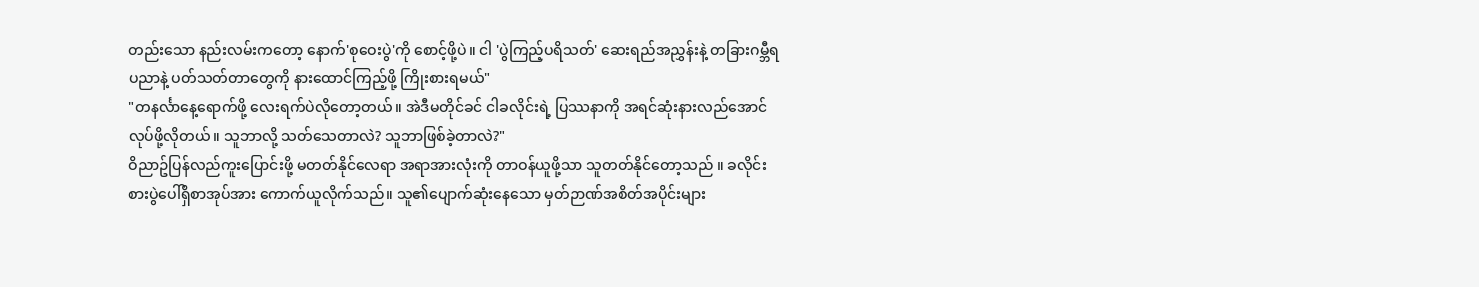တည်းသော နည်းလမ်းကတော့ နောက်'စုဝေးပွဲ'ကို စောင့်ဖို့ပဲ။ ငါ 'ပွဲကြည့်ပရိသတ်' ဆေးရည်အညွှန်းနဲ့ တခြားဂမ္ဘီရပညာနဲ့ ပတ်သတ်တာတွေကို နားထောင်ကြည့်ဖို့ ကြိုးစားရမယ်"
"တနင်္လာနေ့ရောက်ဖို့ လေးရက်ပဲလိုတော့တယ်။ အဲဒီမတိုင်ခင် ငါခလိုင်းရဲ့ ပြဿနာကို အရင်ဆုံးနားလည်အောင်လုပ်ဖို့လိုတယ်။ သူဘာလို့ သတ်သေတာလဲ? သူဘာဖြစ်ခဲ့တာလဲ?"
ဝိညာဥ်ပြန်လည်ကူးပြောင်းဖို့ မတတ်နိုင်လေရာ အရာအားလုံးကို တာဝန်ယူဖို့သာ သူတတ်နိုင်တော့သည် ။ ခလိုင်းစားပွဲပေါ်ရှိစာအုပ်အား ကောက်ယူလိုက်သည်။ သူ၏ပျောက်ဆုံးနေသော မှတ်ဉာဏ်အစိတ်အပိုင်းများ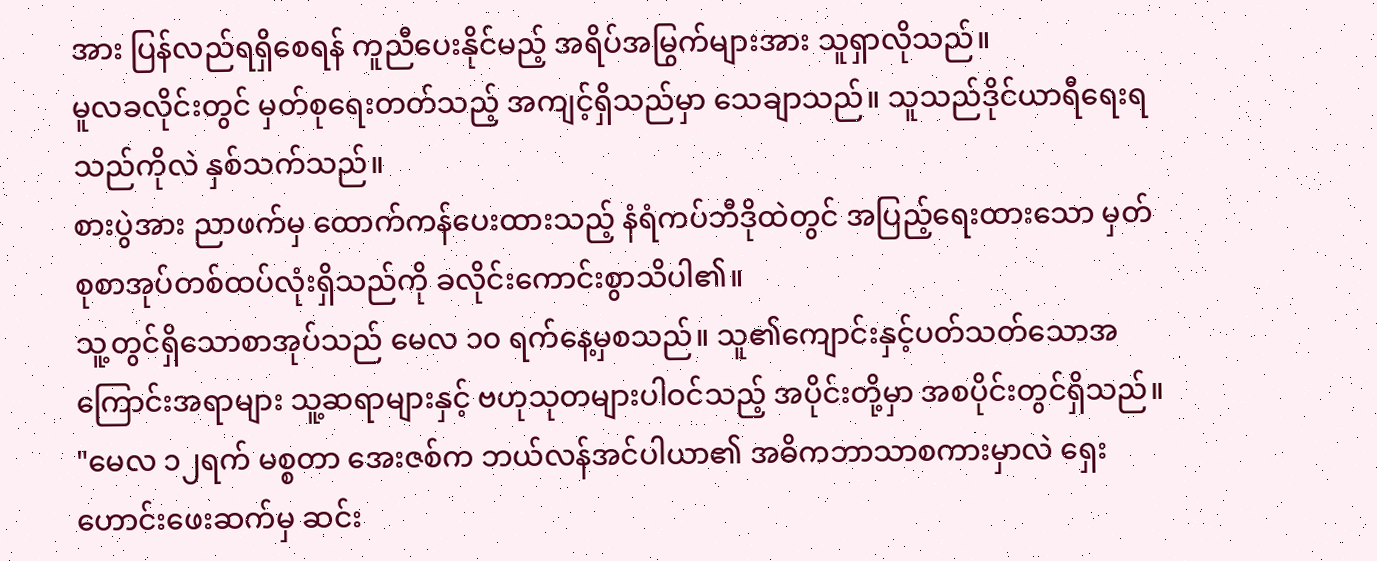အား ပြန်လည်ရရှိစေရန် ကူညီပေးနိုင်မည့် အရိပ်အမြွက်များအား သူရှာလိုသည်။
မူလခလိုင်းတွင် မှတ်စုရေးတတ်သည့် အကျင့်ရှိသည်မှာ သေချာသည်။ သူသည်ဒိုင်ယာရီရေးရသည်ကိုလဲ နှစ်သက်သည်။
စားပွဲအား ညာဖက်မှ ထောက်ကန်ပေးထားသည့် နံရံကပ်ဘီဒိုထဲတွင် အပြည့်ရေးထားသော မှတ်စုစာအုပ်တစ်ထပ်လုံးရှိသည်ကို ခလိုင်းကောင်းစွာသိပါ၏။
သူ့တွင်ရှိသောစာအုပ်သည် မေလ ၁၀ ရက်နေ့မှစသည်။ သူ၏ကျောင်းနှင့်ပတ်သတ်သောအကြောင်းအရာများ သူ့ဆရာများနှင့် ဗဟုသုတများပါဝင်သည့် အပိုင်းတို့မှာ အစပိုင်းတွင်ရှိသည်။
"မေလ ၁၂ရက် မစ္စတာ အေးဇစ်က ဘယ်လန်အင်ပါယာ၏ အဓိကဘာသာစကားမှာလဲ ရှေးဟောင်းဖေးဆက်မှ ဆင်း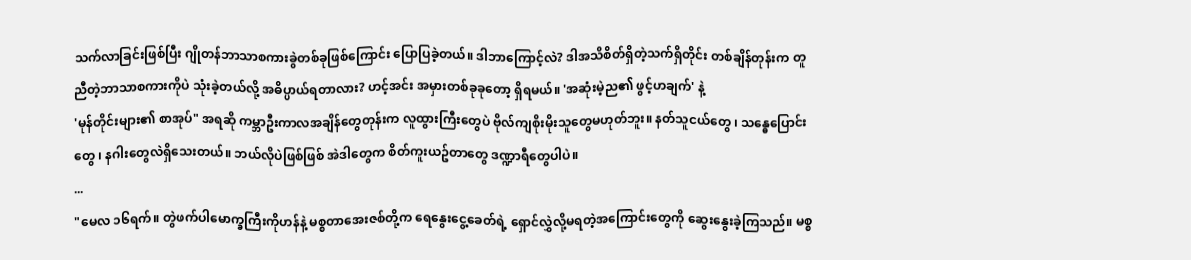သက်လာခြင်းဖြစ်ပြီး ဂျိုတန်ဘာသာစကားခွဲတစ်ခုဖြစ်ကြောင်း ပြောပြခဲ့တယ်။ ဒါဘာကြောင့်လဲ? ဒါအသိစိတ်ရှိတဲ့သက်ရှိတိုင်း တစ်ချိန်တုန်းက တူညီတဲ့ဘာသာစကားကိုပဲ သုံးခဲ့တယ်လို့ အဓိပ္ပာယ်ရတာလား? ဟင့်အင်း အမှားတစ်ခုခုတော့ ရှိရမယ်။ 'အဆုံးမဲ့ည၏ ဖွင့်ဟချက်' နဲ့
'မုန်တိုင်းများ၏ စာအုပ်" အရဆို ကမ္ဘာဦးကာလအချိန်တွေတုန်းက လူထွားကြီးတွေပဲ ဗိုလ်ကျစိုးမိုးသူတွေမဟုတ်ဘူး။ နတ်သူငယ်တွေ ၊ သန္ဓေပြောင်းတွေ ၊ နဂါးတွေလဲရှိသေးတယ်။ ဘယ်လိုပဲဖြစ်ဖြစ် အဲဒါတွေက စိတ်ကူးယဥ်တာတွေ ဒဏ္ဍာရီတွေပါပဲ။
...
"မေလ ၁၆ရက်။ တွဲဖက်ပါမောက္ခကြီးကိုဟန်နဲ့ မစ္စတာအေးဇစ်တို့က ရေနွေးငွေ့ခေတ်ရဲ့ ရှောင်လွှဲလို့မရတဲ့အကြောင်းတွေကို ဆွေးနွေးခဲ့ကြသည်။ မစ္စ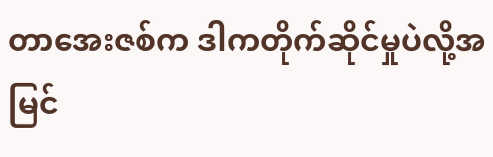တာအေးဇစ်က ဒါကတိုက်ဆိုင်မှုပဲလို့အမြင်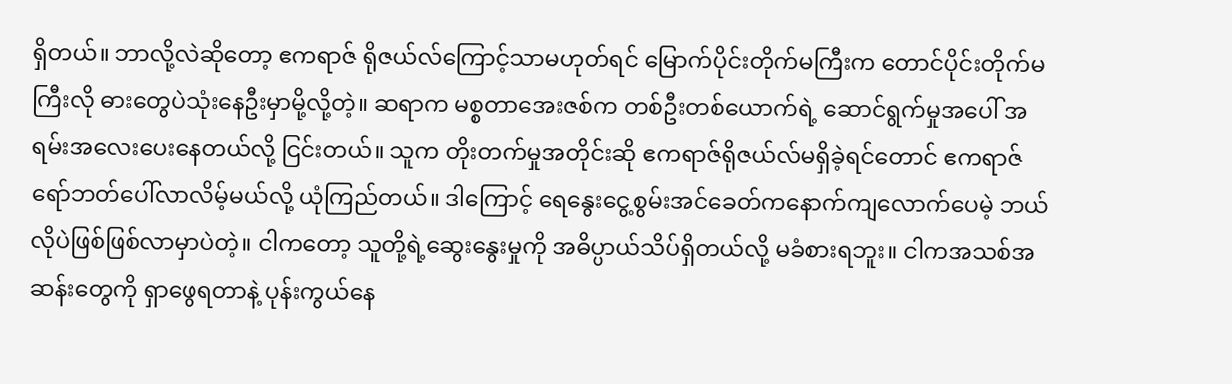ရှိတယ်။ ဘာလို့လဲဆိုတော့ ဧကရာဇ် ရိုဇယ်လ်ကြောင့်သာမဟုတ်ရင် မြောက်ပိုင်းတိုက်မကြီးက တောင်ပိုင်းတိုက်မကြီးလို ဓားတွေပဲသုံးနေဦးမှာမို့လို့တဲ့။ ဆရာက မစ္စတာအေးဇစ်က တစ်ဦးတစ်ယောက်ရဲ့ ဆောင်ရွက်မှုအပေါ် အရမ်းအလေးပေးနေတယ်လို့ ငြင်းတယ်။ သူက တိုးတက်မှုအတိုင်းဆို ဧကရာဇ်ရိုဇယ်လ်မရှိခဲ့ရင်တောင် ဧကရာဇ်ရော်ဘတ်ပေါ်လာလိမ့်မယ်လို့ ယုံကြည်တယ်။ ဒါကြောင့် ရေနွေးငွေ့စွမ်းအင်ခေတ်ကနောက်ကျလောက်ပေမဲ့ ဘယ်လိုပဲဖြစ်ဖြစ်လာမှာပဲတဲ့။ ငါကတော့ သူတို့ရဲ့ဆွေးနွေးမှုကို အဓိပ္ပာယ်သိပ်ရှိတယ်လို့ မခံစားရဘူး။ ငါကအသစ်အဆန်းတွေကို ရှာဖွေရတာနဲ့ ပုန်းကွယ်နေ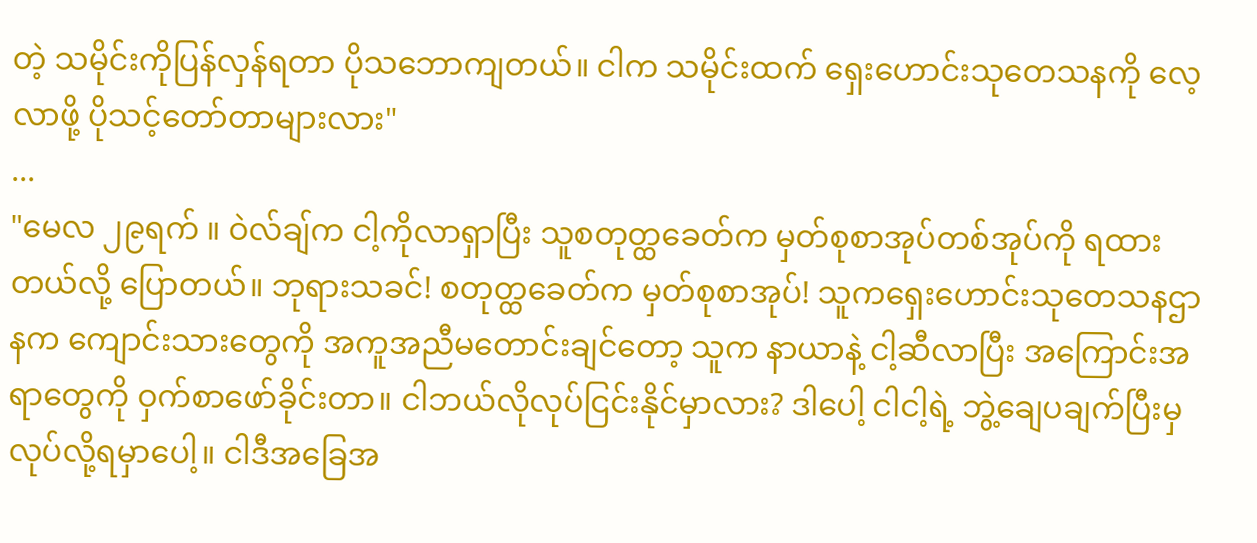တဲ့ သမိုင်းကိုပြန်လှန်ရတာ ပိုသဘောကျတယ်။ ငါက သမိုင်းထက် ရှေးဟောင်းသုတေသနကို လေ့လာဖို့ ပိုသင့်တော်တာများလား"
...
"မေလ ၂၉ရက် ။ ဝဲလ်ချ်က ငါ့ကိုလာရှာပြီး သူစတုတ္ထခေတ်က မှတ်စုစာအုပ်တစ်အုပ်ကို ရထားတယ်လို့ ပြောတယ်။ ဘုရားသခင်! စတုတ္ထခေတ်က မှတ်စုစာအုပ်! သူကရှေးဟောင်းသုတေသနဌာနက ကျောင်းသားတွေကို အကူအညီမတောင်းချင်တော့ သူက နာယာနဲ့ ငါ့ဆီလာပြီး အကြောင်းအရာတွေကို ဝှက်စာဖော်ခိုင်းတာ။ ငါဘယ်လိုလုပ်ငြင်းနိုင်မှာလား? ဒါပေါ့ ငါငါ့ရဲ့ ဘွဲ့ချေပချက်ပြီးမှ လုပ်လို့ရမှာပေါ့။ ငါဒီအခြေအ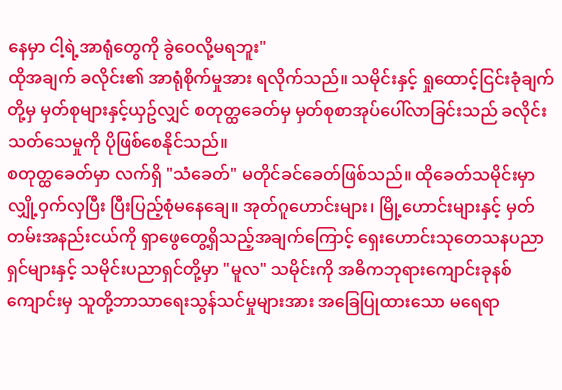နေမှာ ငါ့ရဲ့အာရုံတွေကို ခွဲဝေလို့မရဘူး"
ထိုအချက် ခလိုင်း၏ အာရုံစိုက်မှုအား ရလိုက်သည်။ သမိုင်းနှင့် ရှုထောင့်ငြင်းခုံချက်တို့မှ မှတ်စုများနှင့်ယှဥ်လျှင် စတုတ္ထခေတ်မှ မှတ်စုစာအုပ်ပေါ်လာခြင်းသည် ခလိုင်းသတ်သေမှုကို ပိုဖြစ်စေနိုင်သည်။
စတုတ္ထခေတ်မှာ လက်ရှိ "သံခေတ်" မတိုင်ခင်ခေတ်ဖြစ်သည်။ ထိုခေတ်သမိုင်းမှာ လျှို့ဝှက်လှပြီး ပြီးပြည့်စုံမနေချေ။ အုတ်ဂူဟောင်းများ၊ မြို့ဟောင်းများနှင့် မှတ်တမ်းအနည်းငယ်ကို ရှာဖွေတွေ့ရှိသည့်အချက်ကြောင့် ရှေးဟောင်းသုတေသနပညာရှင်များနှင့် သမိုင်းပညာရှင်တို့မှာ "မူလ" သမိုင်းကို အဓိကဘုရားကျောင်းခုနစ်ကျောင်းမှ သူတို့ဘာသာရေးသွန်သင်မှုများအား အခြေပြုထားသော မရေရာ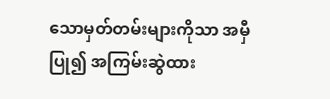သောမှတ်တမ်းများကိုသာ အမှီပြု၍ အကြမ်းဆွဲထား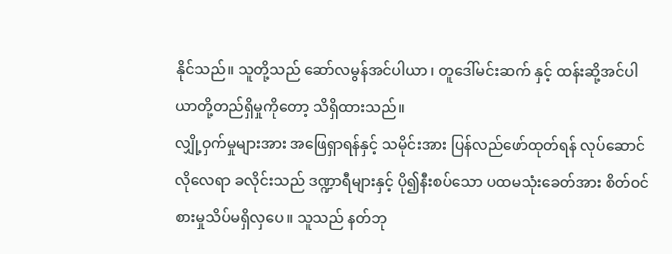နိုင်သည်။ သူတို့သည် ဆော်လမွန်အင်ပါယာ ၊ တူဒေါ်မင်းဆက် နှင့် ထန်းဆို့အင်ပါယာတို့တည်ရှိမှုကိုတော့ သိရှိထားသည်။
လျှို့ဝှက်မှုများအား အဖြေရှာရန်နှင့် သမိုင်းအား ပြန်လည်ဖော်ထုတ်ရန် လုပ်ဆောင်လိုလေရာ ခလိုင်းသည် ဒဏ္ဍာရီများနှင့် ပို၍နီးစပ်သော ပထမသုံးခေတ်အား စိတ်ဝင်စားမှုသိပ်မရှိလှပေ။ သူသည် နတ်ဘု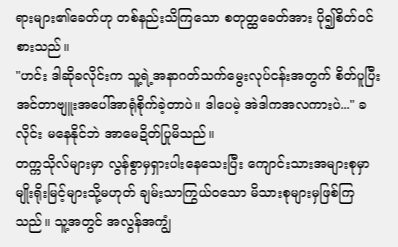ရားများ၏ခေတ်ဟု တစ်နည်းသိကြသော စတုတ္ထခေတ်အား ပို၍စိတ်ဝင်စားသည်။
"ဟင်း ဒါဆိုခလိုင်းက သူ့ရဲ့အနာဂတ်သက်မွေးလုပ်ငန်းအတွက် စိတ်ပူပြီး အင်တာဗျူးအပေါ်အာရုံစိုက်ခဲ့တာပဲ။ ဒါပေမဲ့ အဲဒါကအလကားပဲ..." ခလိုင်း မနေနိုင်ဘဲ အာမေဍိတ်ပြုမိသည်။
တက္ကသိုလ်များမှာ လွန်စွာမှရှားပါးနေသေးပြီး ကျောင်းသားအများစုမှာ မျိုးရိုးမြင့်များသို့မဟုတ် ချမ်းသာကြွယ်ဝသော မိသားစုများမှဖြစ်ကြသည်။ သူ့အတွင် အလွန်အကျွံ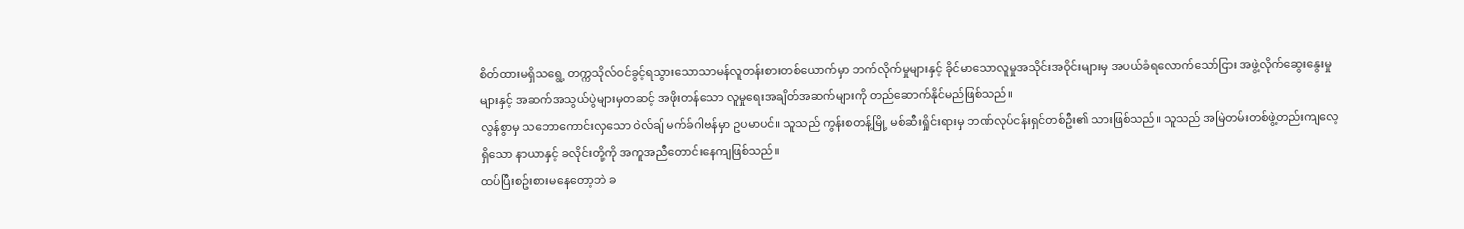စိတ်ထားမရှိသရွေ့ တက္ကသိုလ်ဝင်ခွင့်ရသွားသောသာမန်လူတန်းစားတစ်ယောက်မှာ ဘက်လိုက်မှုများနှင့် ခိုင်မာသောလူမှုအသိုင်းအဝိုင်းများမှ အပယ်ခံရလောက်သော်ငြား အဖွဲ့လိုက်ဆွေးနွေးမှုများနှင့် အဆက်အသွယ်ပွဲများမှတဆင့် အဖိုးတန်သော လူမှုရေးအချိတ်အဆက်များကို တည်ဆောက်နိုင်မည်ဖြစ်သည်။
လွန်စွာမှ သဘောကောင်းလှသော ဝဲလ်ချ် မက်ခ်ဂါဗန်မှာ ဥပမာပင်။ သူသည် ကွန်းစတန့်မြို့ မစ်ဆီးရှိုင်းရားမှ ဘဏ်လုပ်ငန်းရှင်တစ်ဦး၏ သားဖြစ်သည်။ သူသည် အမြဲတမ်းတစ်ဖွဲ့တည်းကျလေ့ရှိသော နာယာနှင့် ခလိုင်းတို့ကို အကူအညီတောင်းနေကျဖြစ်သည်။
ထပ်ပြီးစဥ်းစားမနေတော့ဘဲ ခ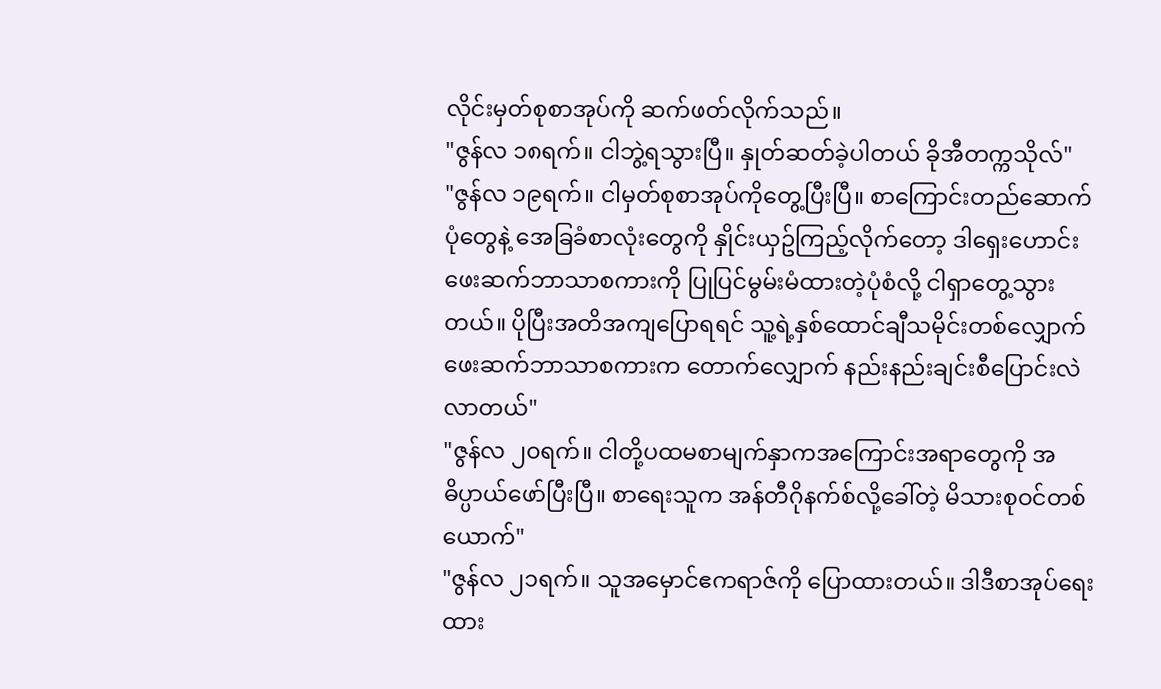လိုင်းမှတ်စုစာအုပ်ကို ဆက်ဖတ်လိုက်သည်။
"ဇွန်လ ၁၈ရက်။ ငါဘွဲ့ရသွားပြီ။ နှုတ်ဆတ်ခဲ့ပါတယ် ခိုအီတက္ကသိုလ်"
"ဇွန်လ ၁၉ရက်။ ငါမှတ်စုစာအုပ်ကိုတွေ့ပြီးပြီ။ စာကြောင်းတည်ဆောက်ပုံတွေနဲ့ အေခြခံစာလုံးတွေကို နှိုင်းယှဥ်ကြည့်လိုက်တော့ ဒါရှေးဟောင်းဖေးဆက်ဘာသာစကားကို ပြုပြင်မွမ်းမံထားတဲ့ပုံစံလို့ ငါရှာတွေ့သွားတယ်။ ပိုပြီးအတိအကျပြောရရင် သူ့ရဲ့နှစ်ထောင်ချီသမိုင်းတစ်လျှောက် ဖေးဆက်ဘာသာစကားက တောက်လျှောက် နည်းနည်းချင်းစီပြောင်းလဲလာတယ်"
"ဇွန်လ ၂၀ရက်။ ငါတို့ပထမစာမျက်နှာကအကြောင်းအရာတွေကို အဓိပ္ပာယ်ဖော်ပြီးပြီ။ စာရေးသူက အန်တီဂိုနက်စ်လို့ခေါ်တဲ့ မိသားစုဝင်တစ်ယောက်"
"ဇွန်လ ၂၁ရက်။ သူအမှောင်ဧကရာဇ်ကို ပြောထားတယ်။ ဒါဒီစာအုပ်ရေးထား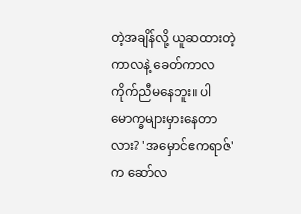တဲ့အချိန်လို့ ယူဆထားတဲ့ကာလနဲ့ ခေတ်ကာလကိုက်ညီမနေဘူး။ ပါမောက္ခများမှားနေတာလား? 'အမှောင်ဧကရာဇ်' က ဆော်လ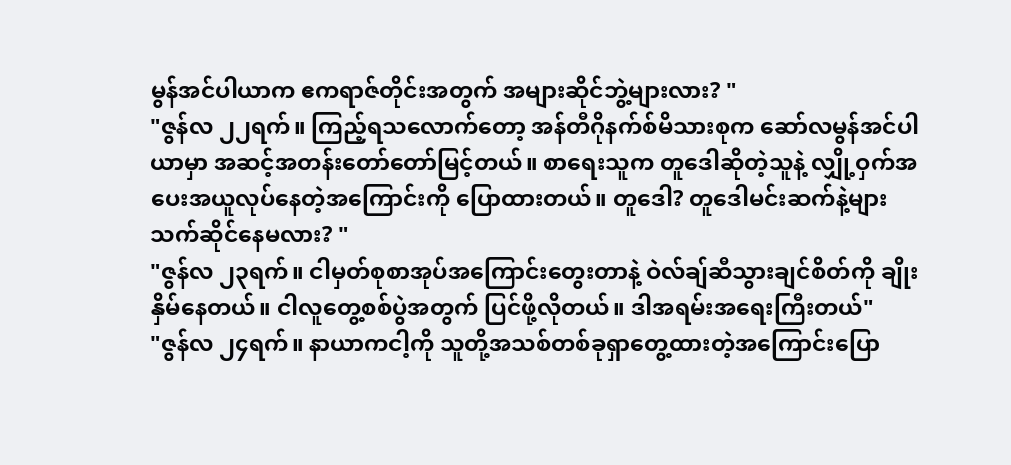မွန်အင်ပါယာက ဧကရာဇ်တိုင်းအတွက် အများဆိုင်ဘွဲ့များလား? "
"ဇွန်လ ၂၂ရက်။ ကြည့်ရသလောက်တော့ အန်တီဂိုနက်စ်မိသားစုက ဆော်လမွန်အင်ပါယာမှာ အဆင့်အတန်းတော်တော်မြင့်တယ်။ စာရေးသူက တူဒေါဆိုတဲ့သူနဲ့ လျှို့ဝှက်အပေးအယူလုပ်နေတဲ့အကြောင်းကို ပြောထားတယ်။ တူဒေါ? တူဒေါမင်းဆက်နဲ့များ သက်ဆိုင်နေမလား? "
"ဇွန်လ ၂၃ရက်။ ငါမှတ်စုစာအုပ်အကြောင်းတွေးတာနဲ့ ဝဲလ်ချ်ဆီသွားချင်စိတ်ကို ချိုးနှိမ်နေတယ်။ ငါလူတွေ့စစ်ပွဲအတွက် ပြင်ဖို့လိုတယ်။ ဒါအရမ်းအရေးကြီးတယ်"
"ဇွန်လ ၂၄ရက်။ နာယာကငါ့ကို သူတို့အသစ်တစ်ခုရှာတွေ့ထားတဲ့အကြောင်းပြော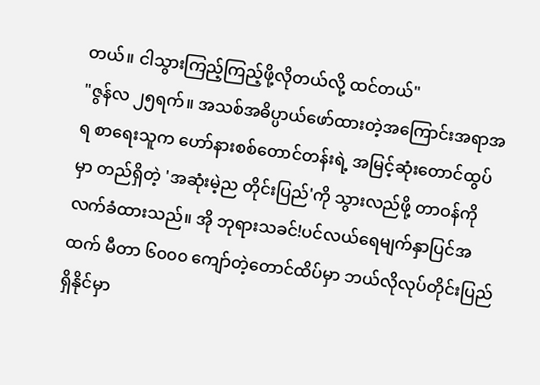တယ်။ ငါသွားကြည့်ကြည့်ဖို့လိုတယ်လို့ ထင်တယ်"
"ဇွန်လ ၂၅ရက်။ အသစ်အဓိပ္ပာယ်ဖော်ထားတဲ့အကြောင်းအရာအရ စာရေးသူက ဟော်နားစစ်တောင်တန်းရဲ့ အမြင့်ဆုံးတောင်ထွပ်မှာ တည်ရှိတဲ့ 'အဆုံးမဲ့ည တိုင်းပြည်'ကို သွားလည်ဖို့ တာဝန်ကို လက်ခံထားသည်။ အို ဘုရားသခင်!ပင်လယ်ရေမျက်နှာပြင်အထက် မီတာ ၆၀၀၀ ကျော်တဲ့တောင်ထိပ်မှာ ဘယ်လိုလုပ်တိုင်းပြည်ရှိနိုင်မှာ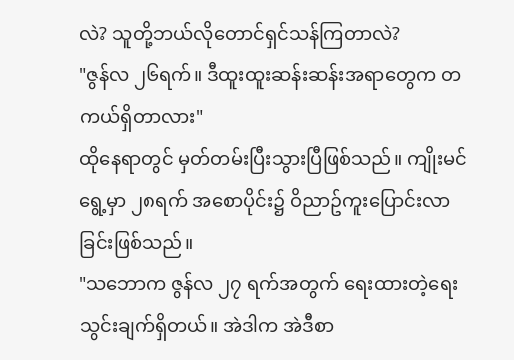လဲ? သူတို့ဘယ်လိုတောင်ရှင်သန်ကြတာလဲ?
"ဇွန်လ ၂၆ရက်။ ဒီထူးထူးဆန်းဆန်းအရာတွေက တကယ်ရှိတာလား"
ထိုနေရာတွင် မှတ်တမ်းပြီးသွားပြီဖြစ်သည်။ ကျိုးမင်ရွေ့မှာ ၂၈ရက် အစောပိုင်း၌ ဝိညာဥ်ကူးပြောင်းလာခြင်းဖြစ်သည်။
"သဘောက ဇွန်လ ၂၇ ရက်အတွက် ရေးထားတဲ့ရေးသွင်းချက်ရှိတယ်။ အဲဒါက အဲဒီစာ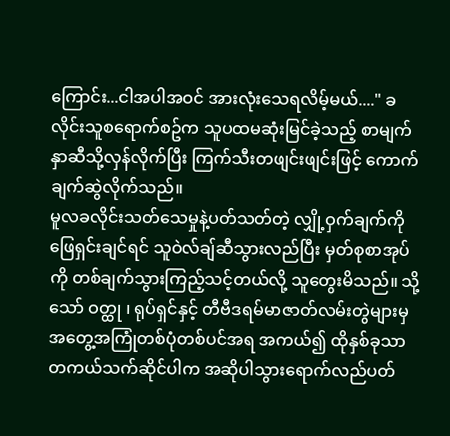ကြောင်း...ငါအပါအဝင် အားလုံးသေရလိမ့်မယ်...." ခလိုင်းသူစရောက်စဥ်က သူပထမဆုံးမြင်ခဲ့သည့် စာမျက်နှာဆီသို့လှန်လိုက်ပြီး ကြက်သီးတဖျင်းဖျင်းဖြင့် ကောက်ချက်ဆွဲလိုက်သည်။
မူလခလိုင်းသတ်သေမှုနဲ့ပတ်သတ်တဲ့ လျှို့ဝှက်ချက်ကို ဖြေရှင်းချင်ရင် သူဝဲလ်ချ်ဆီသွားလည်ပြီး မှတ်စုစာအုပ်ကို တစ်ချက်သွားကြည့်သင့်တယ်လို့ သူတွေးမိသည်။ သို့သော် ဝတ္ထု ၊ ရုပ်ရှင်နှင့် တီဗီဒရမ်မာဇာတ်လမ်းတွဲများမှ အတွေ့အကြုံတစ်ပုံတစ်ပင်အရ အကယ်၍ ထိုနှစ်ခုသာတကယ်သက်ဆိုင်ပါက အဆိုပါသွားရောက်လည်ပတ်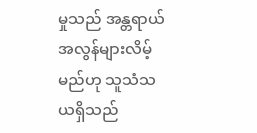မှုသည် အန္တရာယ်အလွန်များလိမ့်မည်ဟု သူသံသယရှိသည်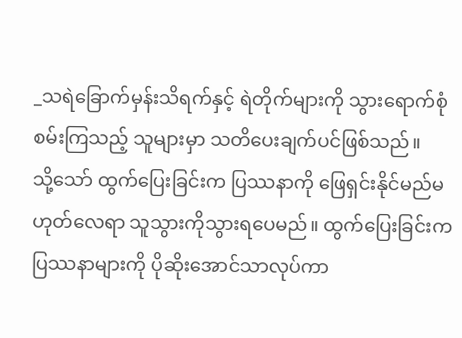_သရဲခြောက်မှန်းသိရက်နှင့် ရဲတိုက်များကို သွားရောက်စုံစမ်းကြသည့် သူများမှာ သတိပေးချက်ပင်ဖြစ်သည်။
သို့သော် ထွက်ပြေးခြင်းက ပြဿနာကို ဖြေရှင်းနိုင်မည်မဟုတ်လေရာ သူသွားကိုသွားရပေမည်။ ထွက်ပြေးခြင်းက ပြဿနာများကို ပိုဆိုးအောင်သာလုပ်ကာ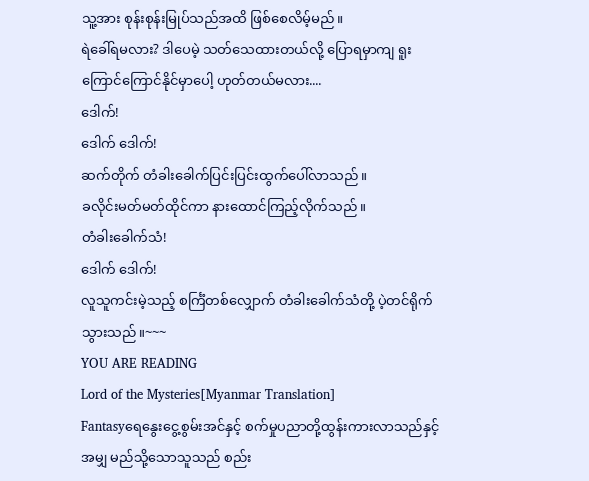သူ့အား စုန်းစုန်းမြုပ်သည်အထိ ဖြစ်စေလိမ့်မည်။
ရဲခေါ်ရမလား? ဒါပေမဲ့ သတ်သေထားတယ်လို့ ပြောရမှာကျ ရူးကြောင်ကြောင်နိုင်မှာပေါ့ ဟုတ်တယ်မလား....
ဒေါက်!
ဒေါက် ဒေါက်!
ဆက်တိုက် တံခါးခေါက်ပြင်းပြင်းထွက်ပေါ်လာသည်။
ခလိုင်းမတ်မတ်ထိုင်ကာ နားထောင်ကြည့်လိုက်သည်။
တံခါးခေါက်သံ!
ဒေါက် ဒေါက်!
လူသူကင်းမဲ့သည့် စင်္ကြံတစ်လျှောက် တံခါးခေါက်သံတို့ ပဲ့တင်ရိုက်သွားသည်။~~~
YOU ARE READING
Lord of the Mysteries[Myanmar Translation]
Fantasyရေနွေးငွေ့စွမ်းအင်နှင့် စက်မှုပညာတို့ထွန်းကားလာသည်နှင့်အမျှ မည်သို့သောသူသည် စည်း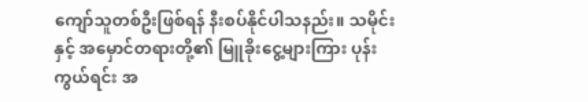ကျော်သူတစ်ဦးဖြစ်ရန် နီးစပ်နိုင်ပါသနည်း။ သမိုင်းနှင့် အမှောင်တရားတို့၏ မြူခိုးငွေ့များကြား ပုန်းကွယ်ရင်း အ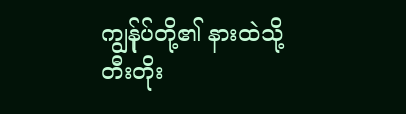ကျွန်ုပ်တို့၏ နားထဲသို့တီးတိုး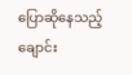ပြောဆိုနေသည့် ချောင်း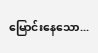မြောင်းနေသော...